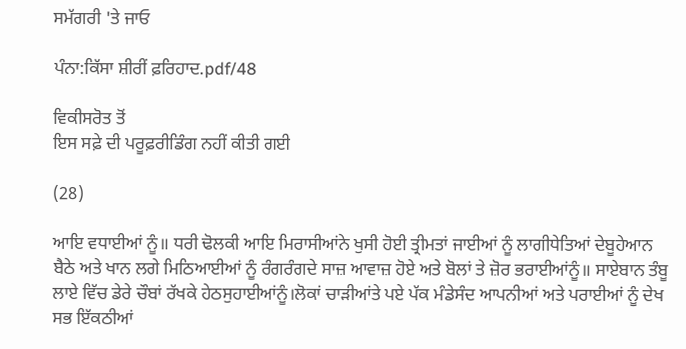ਸਮੱਗਰੀ 'ਤੇ ਜਾਓ

ਪੰਨਾ:ਕਿੱਸਾ ਸ਼ੀਰੀਂ ਫ਼ਰਿਹਾਦ.pdf/48

ਵਿਕੀਸਰੋਤ ਤੋਂ
ਇਸ ਸਫ਼ੇ ਦੀ ਪਰੂਫ਼ਰੀਡਿੰਗ ਨਹੀਂ ਕੀਤੀ ਗਈ

(28)

ਆਇ ਵਧਾਈਆਂ ਨੂੰ॥ ਧਰੀ ਢੋਲਕੀ ਆਇ ਮਿਰਾਸੀਆਂਨੇ ਖੁਸੀ ਹੋਈ ਤ੍ਰੀਮਤਾਂ ਜਾਈਆਂ ਨੂੰ ਲਾਗੀਧੇਤਿਆਂ ਦੇਬੂਹੇਆਨ ਬੈਠੇ ਅਤੇ ਖਾਨ ਲਗੇ ਮਿਠਿਆਈਆਂ ਨੂੰ ਰੰਗਰੰਗਦੇ ਸਾਜ਼ ਆਵਾਜ਼ ਹੋਏ ਅਤੇ ਬੋਲਾਂ ਤੇ ਜ਼ੋਰ ਭਰਾਈਆਂਨੂੰ॥ ਸਾਏਬਾਨ ਤੰਬੂ ਲਾਏ ਵਿੱਚ ਡੇਰੇ ਚੌਬਾਂ ਰੱਖਕੇ ਹੇਠਸੁਹਾਈਆਂਨੂੰ।ਲੋਕਾਂ ਚਾੜੀਆਂਤੇ ਪਏ ਪੱਕ ਮੰਡੇਸੰਦ ਆਪਨੀਆਂ ਅਤੇ ਪਰਾਈਆਂ ਨੂੰ ਦੇਖ ਸਭ ਇੱਕਠੀਆਂ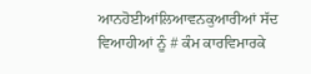ਆਨਹੋਈਆਂਲਿਆਵਨਕੁਆਰੀਆਂ ਸੱਦ ਵਿਆਹੀਆਂ ਨੂੰ # ਕੰਮ ਕਾਰਵਿਮਾਰਕੇ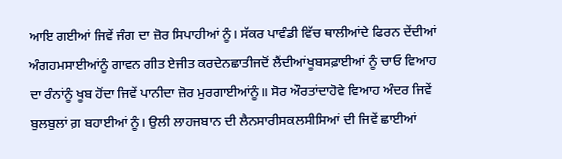ਆਇ ਗਈਆਂ ਜਿਵੇਂ ਜੰਗ ਦਾ ਜ਼ੋਰ ਸਿਪਾਹੀਆਂ ਨੂੰ। ਸੱਕਰ ਪਾਵੰਡੀ ਵਿੱਚ ਥਾਲੀਆਂਦੇ ਫਿਰਨ ਦੇਂਦੀਆਂ ਅੰਗਹਮਸਾਈਆਂਨੂੰ ਗਾਵਨ ਗੀਤ ਏਜੀਤ ਕਰਦੇਨਛਾਤੀਜਦੋਂ ਲੈਂਦੀਆਂਖੂਬਸਫ਼ਾਈਆਂ ਨੂੰ ਚਾਓ ਵਿਆਹ ਦਾ ਰੰਨਾਂਨੂੰ ਖੂਬ ਹੋਂਦਾ ਜਿਵੇਂ ਪਾਨੀਦਾ ਜ਼ੋਰ ਮੁਰਗਾਈਆਂਨੂੰ॥ ਸੋਰ ਔਰਤਾਂਦਾਹੋਵੇ ਵਿਆਹ ਅੰਦਰ ਜਿਵੇਂ ਬੁਲਬੁਲਾਂ ਗ਼ ਬਹਾਈਆਂ ਨੂੰ। ਉਲੀ ਲਾਹਜਬਾਨ ਦੀ ਲੈਨਸਾਰੀਸਕਲਸੀਸਿਆਂ ਦੀ ਜਿਵੇਂ ਛਾਈਆਂ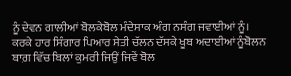ਨੂੰ ਦੇਵਨ ਗਾਲੀਆਂ ਬੋਲਕੇਬੋਲ ਮੰਦੇਸਾਕ ਅੰਗ ਨਸੰਗ ਜਵਾਈਆਂ ਨੂੰ। ਕਰਕੇ ਹਾਰ ਸਿੰਗਾਰ ਪਿਆਰ ਸੇਤੀ ਚੱਲਨ ਦੱਸਕੇ ਖੂਬ ਅਦਾਈਆਂ ਨੂੰਬੋਲਨ ਬਾਗ਼ ਵਿੱਚ ਬਿਲਾਂ ਕੁਮਰੀ ਜਿਉਂ ਜਿਵੇਂ ਬੋਲ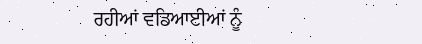ਰਹੀਆਂ ਵਡਿਆਈਆਂ ਨੂੰ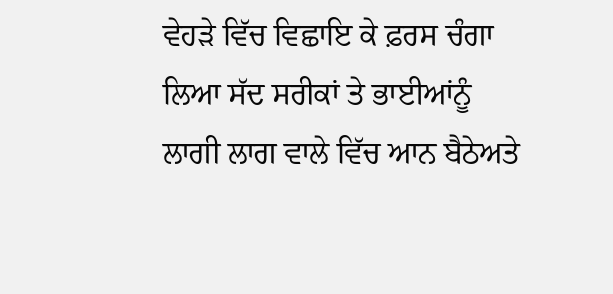ਵੇਹੜੇ ਵਿੱਚ ਵਿਛਾਇ ਕੇ ਫ਼ਰਸ ਚੰਗਾ ਲਿਆ ਸੱਦ ਸਰੀਕਾਂ ਤੇ ਭਾਈਆਂਨੂੰ ਲਾਗੀ ਲਾਗ ਵਾਲੇ ਵਿੱਚ ਆਨ ਬੈਠੇਅਤੇ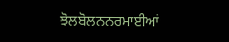ਝੋਲਬੋਲਨਨਰਮਾਈਆਂ